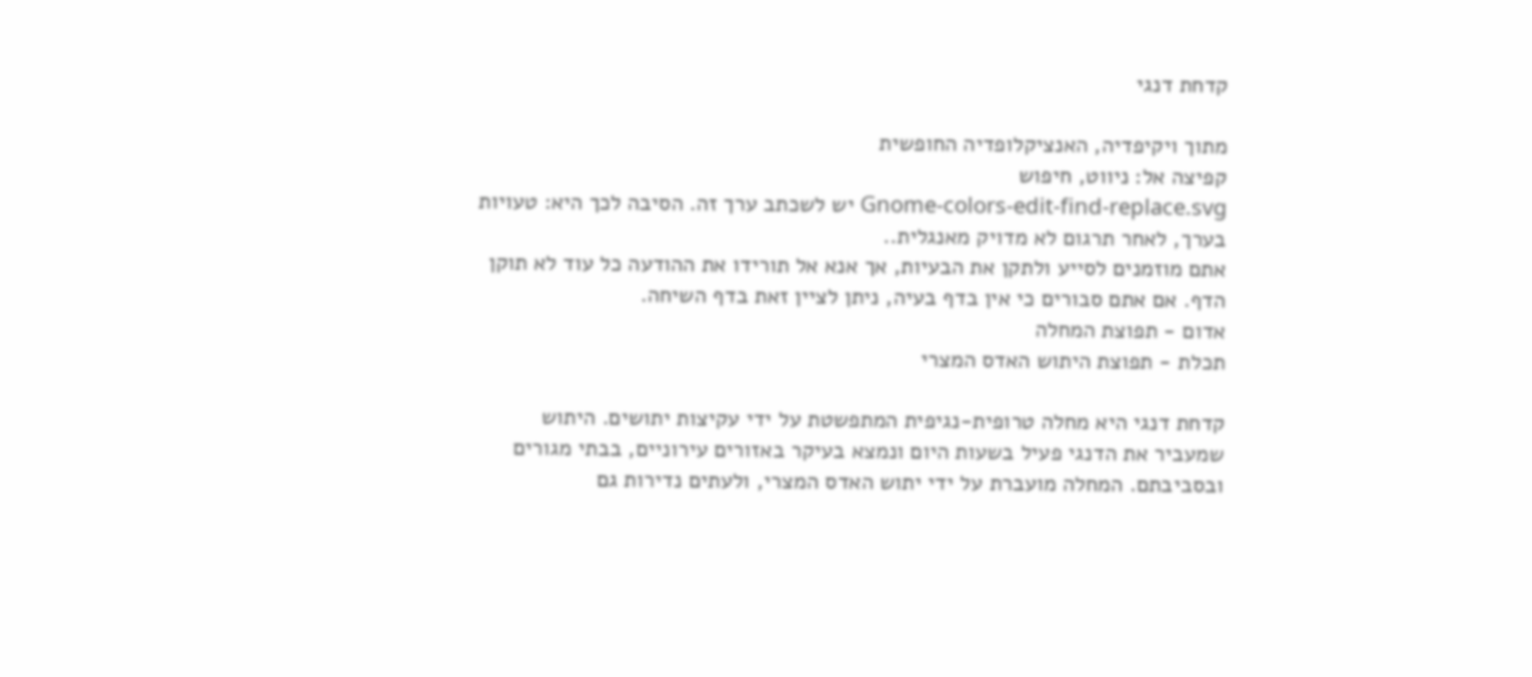קדחת דנגי

מתוך ויקיפדיה, האנציקלופדיה החופשית
קפיצה אל: ניווט, חיפוש
Gnome-colors-edit-find-replace.svg יש לשכתב ערך זה. הסיבה לכך היא: טעויות בערך, לאחר תרגום לא מדויק מאנגלית..
אתם מוזמנים לסייע ולתקן את הבעיות, אך אנא אל תורידו את ההודעה כל עוד לא תוקן הדף. אם אתם סבורים כי אין בדף בעיה, ניתן לציין זאת בדף השיחה.
אדום - תפוצת המחלה
תכלת - תפוצת היתוש האדס המצרי

קדחת דנגי היא מחלה טרופית-נגיפית המתפשטת על ידי עקיצות יתושים. היתוש שמעביר את הדנגי פעיל בשעות היום ונמצא בעיקר באזורים עירוניים, בבתי מגורים ובסביבתם. המחלה מועברת על ידי יתוש האדס המצרי, ולעתים נדירות גם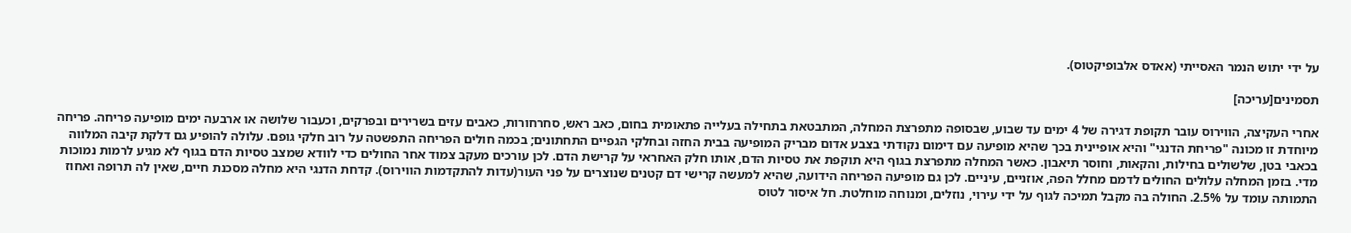על ידי יתוש הנמר האסייתי (אאדס אלבופיקטוס).

תסמינים[עריכה]

אחרי העקיצה, הווירוס עובר תקופת דגירה של 4 ימים עד שבוע, שבסופה מתפרצת המחלה, המתבטאת בתחילה בעלייה פתאומית בחום, כאב ראש, סחרחורות, כאבים עזים בשרירים ובפרקים, וכעבור שלושה או ארבעה ימים מופיעה פריחה. פריחה מיוחדת זו מכונה "פריחת הדנגי" והיא אופיינית בכך שהיא מופיעה עם דימום נקודתי בצבע אדום מבריק המופיעה בבית החזה ובחלקי הגפיים התחתונים; בכמה חולים הפריחה התפשטה על רוב חלקי גופם. עלולה להופיע גם דלקת קיבה המלווה בכאבי בטן, שלשולים בחילות, והקאות, וחוסר תיאבון. כאשר המחלה מתפרצת בגוף היא תוקפת את טסיות הדם, אותו חלק האחראי על קרישת הדם. לכן עורכים מעקב צמוד אחר החולים כדי לוודא שמצב טסיות הדם בגוף לא מגיע לרמות נמוכות מדי. בזמן המחלה עלולים החולים לדמם מחלל הפה, אוזניים, עיניים. לכן גם מופיעה הפריחה הידועה, שהיא למעשה קרישי דם קטנים שנוצרים על פני העור(עדות להתקדמות הווירוס). קדחת הדנגי היא מחלה מסכנת חיים, שאין לה תרופה ואחוז התמותה עומד על 2.5%. החולה בה מקבל תמיכה לגוף על ידי עירוי, נוזלים, ומנוחה מוחלטת. חל איסור לטוס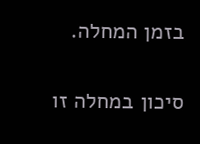בזמן המחלה.

סיכון במחלה זו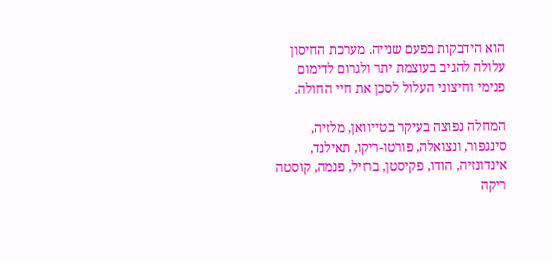הוא הידבקות בפעם שנייה. מערכת החיסון עלולה להגיב בעוצמת יתר ולגרום לדימום פנימי וחיצוני העלול לסכן את חיי החולה.

המחלה נפוצה בעיקר בטייוואן, מלזיה, סינגפור, ונצואלה, פורטו-ריקו, תאילנד, אינדונזיה, הודו, פקיסטן, ברזיל, פנמה, קוסטה ריקה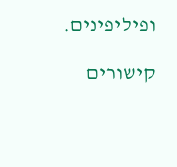ופיליפינים.

קישורים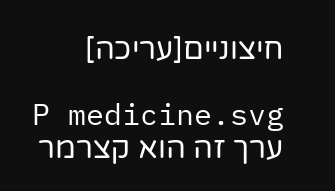חיצוניים[עריכה]

P medicine.svg ערך זה הוא קצרמר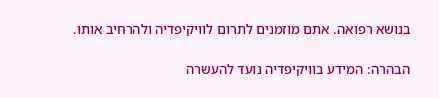בנושא רפואה. אתם מוזמנים לתרום לוויקיפדיה ולהרחיב אותו.

הבהרה: המידע בוויקיפדיה נועד להעשרה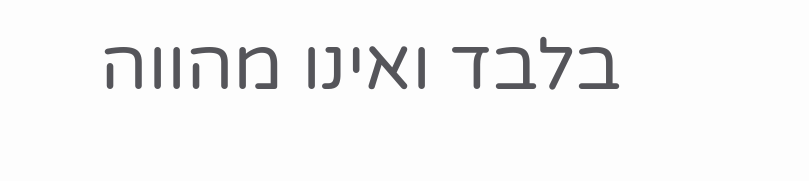בלבד ואינו מהווה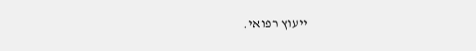ייעוץ רפואי.